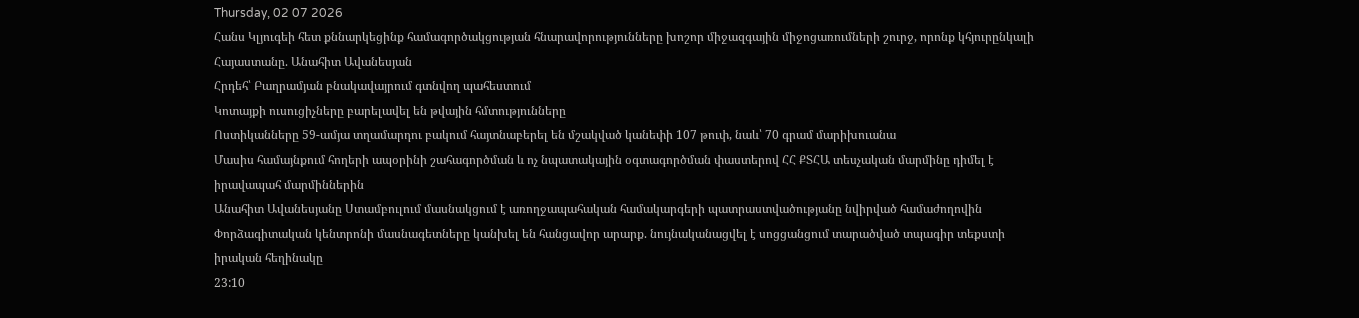Thursday, 02 07 2026
Հանս Կլյուգեի հետ քննարկեցինք համագործակցության հնարավորությունները խոշոր միջազգային միջոցառումների շուրջ, որոնք կհյուրընկալի Հայաստանը. Անահիտ Ավանեսյան
Հրդեհ՝ Բաղրամյան բնակավայրում գտնվող պահեստում
Կոտայքի ուսուցիչները բարելավել են թվային հմտությունները
Ոստիկանները 59-ամյա տղամարդու բակում հայտնաբերել են մշակված կանեփի 107 թուփ, նաև՝ 70 գրամ մարիխուանա
Մասիս համայնքում հողերի ապօրինի շահագործման և ոչ նպատակային օգտագործման փաստերով ՀՀ ՔՏՀԱ տեսչական մարմինը դիմել է իրավապահ մարմիններին
Անահիտ Ավանեսյանը Ստամբուլում մասնակցում է առողջապահական համակարգերի պատրաստվածությանը նվիրված համաժողովին
Փորձագիտական կենտրոնի մասնագետները կանխել են հանցավոր արարք. նույնականացվել է սոցցանցում տարածված տպագիր տեքստի իրական հեղինակը
23:10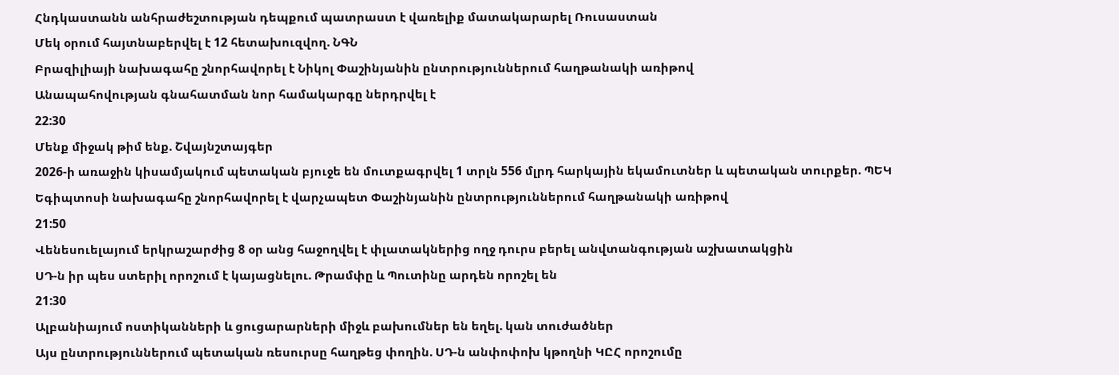Հնդկաստանն անհրաժեշտության դեպքում պատրաստ է վառելիք մատակարարել Ռուսաստան
Մեկ օրում հայտնաբերվել է 12 հետախուզվող. ՆԳՆ
Բրազիլիայի նախագահը շնորհավորել է Նիկոլ Փաշինյանին ընտրություններում հաղթանակի առիթով
Անապահովության գնահատման նոր համակարգը ներդրվել է
22:30
Մենք միջակ թիմ ենք. Շվայնշտայգեր
2026-ի առաջին կիսամյակում պետական բյուջե են մուտքագրվել 1 տրլն 556 մլրդ հարկային եկամուտներ և պետական տուրքեր. ՊԵԿ
Եգիպտոսի նախագահը շնորհավորել է վարչապետ Փաշինյանին ընտրություններում հաղթանակի առիթով
21:50
Վենեսուելայում երկրաշարժից 8 օր անց հաջողվել է փլատակներից ողջ դուրս բերել անվտանգության աշխատակցին
ՍԴ-ն իր պես ստերիլ որոշում է կայացնելու. Թրամփը և Պուտինը արդեն որոշել են
21:30
Ալբանիայում ոստիկանների և ցուցարարների միջև բախումներ են եղել. կան տուժածներ
Այս ընտրություններում պետական ռեսուրսը հաղթեց փողին. ՍԴ-ն անփոփոխ կթողնի ԿԸՀ որոշումը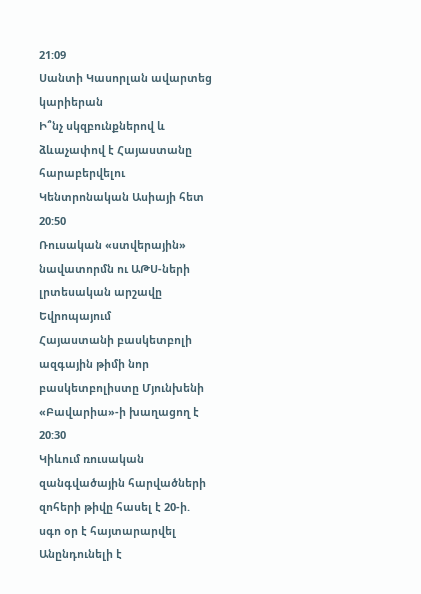21:09
Սանտի Կասորլան ավարտեց կարիերան
Ի՞նչ սկզբունքներով և ձևաչափով է Հայաստանը հարաբերվելու Կենտրոնական Ասիայի հետ
20:50
Ռուսական «ստվերային» նավատորմն ու ԱԹՍ-ների լրտեսական արշավը Եվրոպայում
Հայաստանի բասկետբոլի ազգային թիմի նոր բասկետբոլիստը Մյունխենի «Բավարիա»-ի խաղացող է
20:30
Կիևում ռուսական զանգվածային հարվածների զոհերի թիվը հասել է 20-ի. սգո օր է հայտարարվել
Անընդունելի է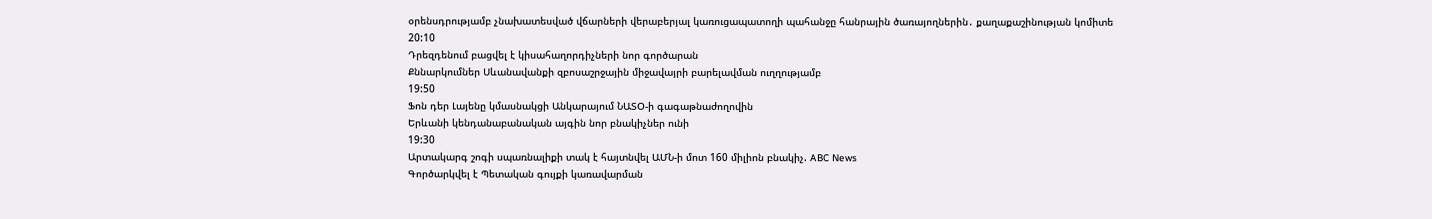օրենսդրությամբ չնախատեսված վճարների վերաբերյալ կառուցապատողի պահանջը հանրային ծառայողներին․ քաղաքաշինության կոմիտե
20:10
Դրեզդենում բացվել է կիսահաղորդիչների նոր գործարան
Քննարկումներ Սևանավանքի զբոսաշրջային միջավայրի բարելավման ուղղությամբ
19:50
Ֆոն դեր Լայենը կմասնակցի Անկարայում ՆԱՏՕ-ի գագաթնաժողովին
Երևանի կենդանաբանական այգին նոր բնակիչներ ունի
19:30
Արտակարգ շոգի սպառնալիքի տակ է հայտնվել ԱՄՆ-ի մոտ 160 միլիոն բնակիչ. ABC News
Գործարկվել է Պետական գույքի կառավարման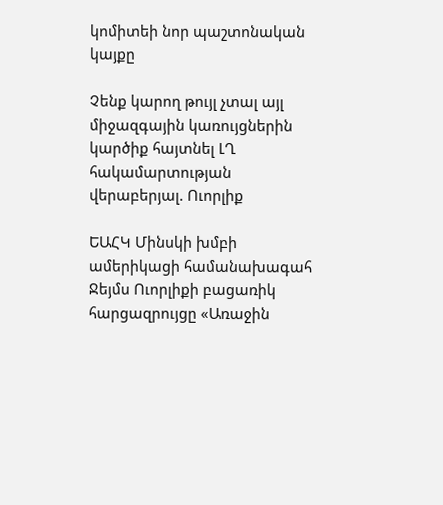կոմիտեի նոր պաշտոնական կայքը

Չենք կարող թույլ չտալ այլ միջազգային կառույցներին կարծիք հայտնել ԼՂ հակամարտության վերաբերյալ. Ուորլիք

ԵԱՀԿ Մինսկի խմբի ամերիկացի համանախագահ Ջեյմս Ուորլիքի բացառիկ հարցազրույցը «Առաջին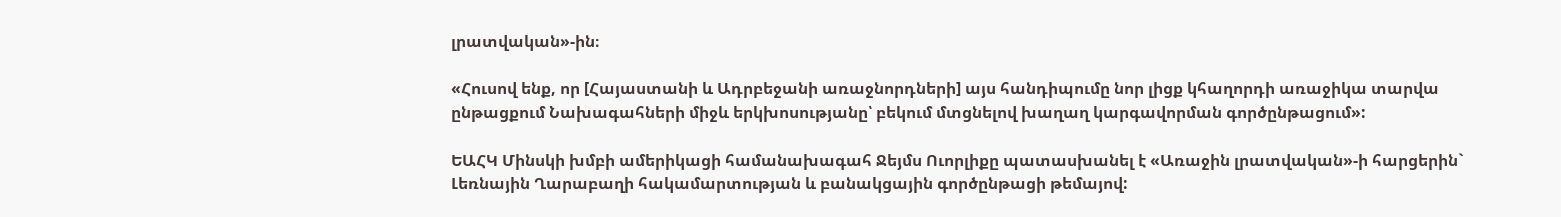լրատվական»-ին։

«Հուսով ենք, որ [Հայաստանի և Ադրբեջանի առաջնորդների] այս հանդիպումը նոր լիցք կհաղորդի առաջիկա տարվա ընթացքում Նախագահների միջև երկխոսությանը՝ բեկում մտցնելով խաղաղ կարգավորման գործընթացում»:

ԵԱՀԿ Մինսկի խմբի ամերիկացի համանախագահ Ջեյմս Ուորլիքը պատասխանել է «Առաջին լրատվական»-ի հարցերին` Լեռնային Ղարաբաղի հակամարտության և բանակցային գործընթացի թեմայով: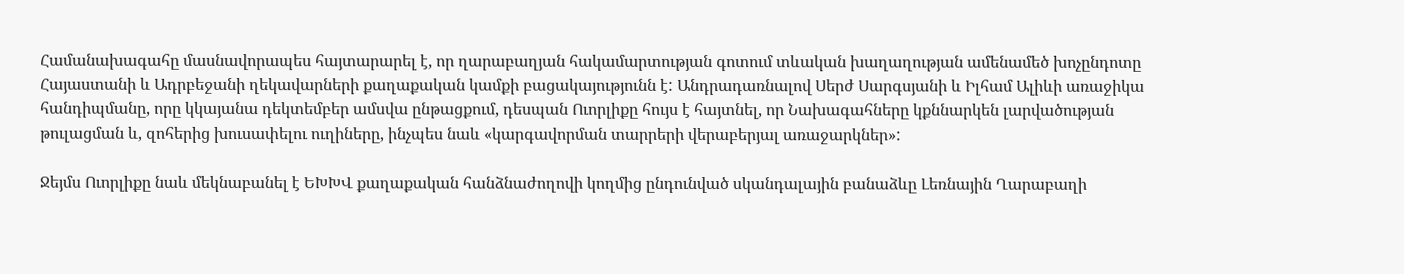Համանախագահը մասնավորապես հայտարարել է, որ ղարաբաղյան հակամարտության գոտում տևական խաղաղության ամենամեծ խոչընդոտը Հայաստանի և Ադրբեջանի ղեկավարների քաղաքական կամքի բացակայությունն է: Անդրադառնալով Սերժ Սարգսյանի և Իլհամ Ալիևի առաջիկա հանդիպմանը, որը կկայանա դեկտեմբեր ամսվա ընթացքում, դեսպան Ուորլիքը հույս է հայտնել, որ Նախագահները կքննարկեն լարվածության թուլացման և, զոհերից խուսափելու ուղիները, ինչպես նաև «կարգավորման տարրերի վերաբերյալ առաջարկներ»:

Ջեյմս Ուորլիքը նաև մեկնաբանել է ԵԽԽՎ քաղաքական հանձնաժողովի կողմից ընդունված սկանդալային բանաձևը Լեռնային Ղարաբաղի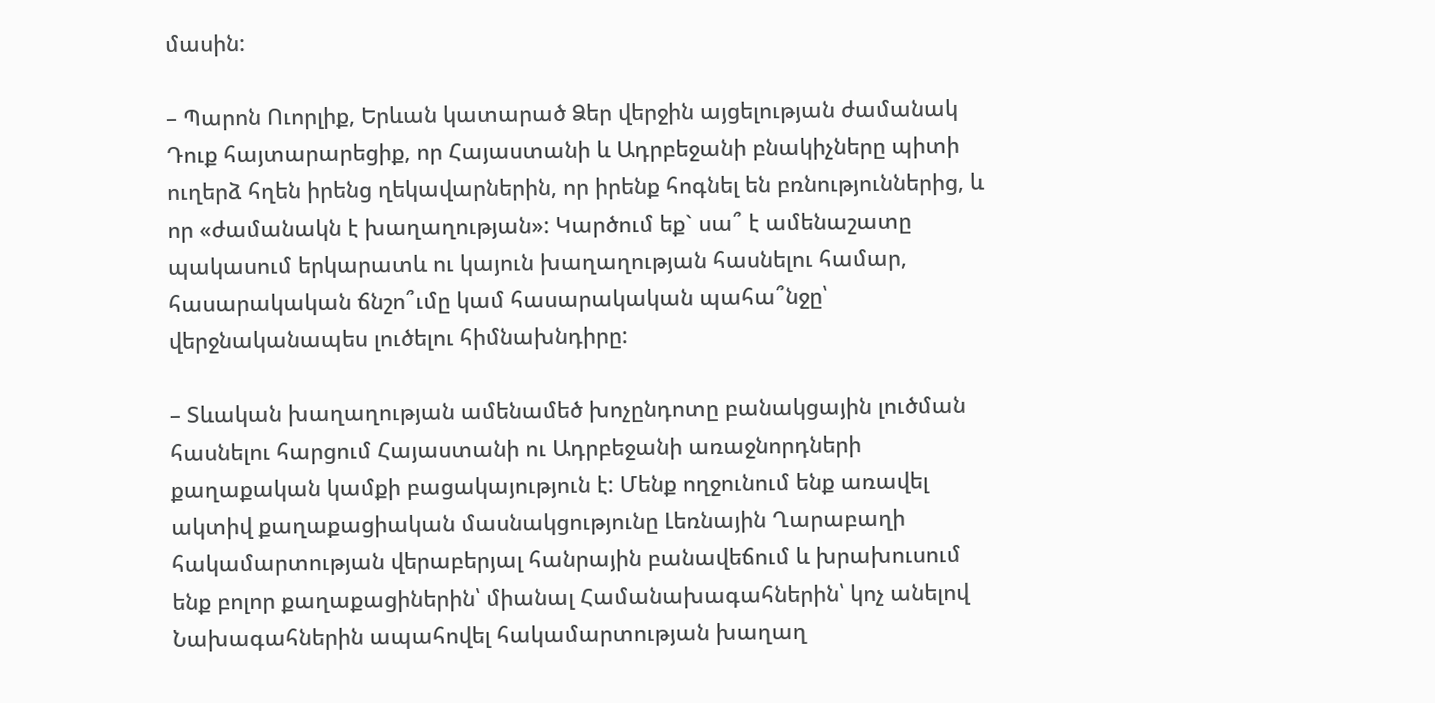մասին:

– Պարոն Ուորլիք, Երևան կատարած Ձեր վերջին այցելության ժամանակ Դուք հայտարարեցիք, որ Հայաստանի և Ադրբեջանի բնակիչները պիտի ուղերձ հղեն իրենց ղեկավարներին, որ իրենք հոգնել են բռնություններից, և որ «ժամանակն է խաղաղության»: Կարծում եք` սա՞ է ամենաշատը պակասում երկարատև ու կայուն խաղաղության հասնելու համար, հասարակական ճնշո՞ւմը կամ հասարակական պահա՞նջը՝ վերջնականապես լուծելու հիմնախնդիրը:

– Տևական խաղաղության ամենամեծ խոչընդոտը բանակցային լուծման հասնելու հարցում Հայաստանի ու Ադրբեջանի առաջնորդների քաղաքական կամքի բացակայություն է: Մենք ողջունում ենք առավել  ակտիվ քաղաքացիական մասնակցությունը Լեռնային Ղարաբաղի հակամարտության վերաբերյալ հանրային բանավեճում և խրախուսում ենք բոլոր քաղաքացիներին՝ միանալ Համանախագահներին՝ կոչ անելով Նախագահներին ապահովել հակամարտության խաղաղ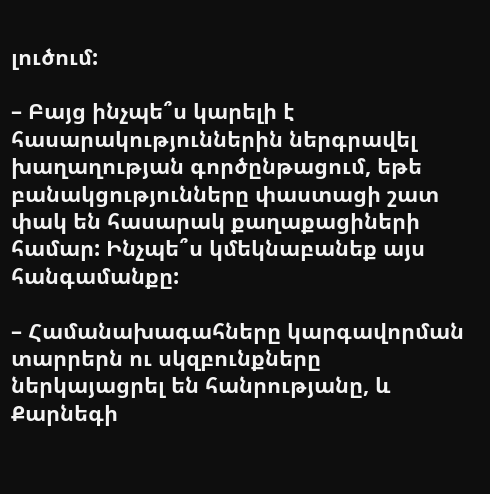լուծում:

– Բայց ինչպե՞ս կարելի է հասարակություններին ներգրավել խաղաղության գործընթացում, եթե բանակցությունները փաստացի շատ փակ են հասարակ քաղաքացիների համար: Ինչպե՞ս կմեկնաբանեք այս հանգամանքը:

– Համանախագահները կարգավորման տարրերն ու սկզբունքները ներկայացրել են հանրությանը, և Քարնեգի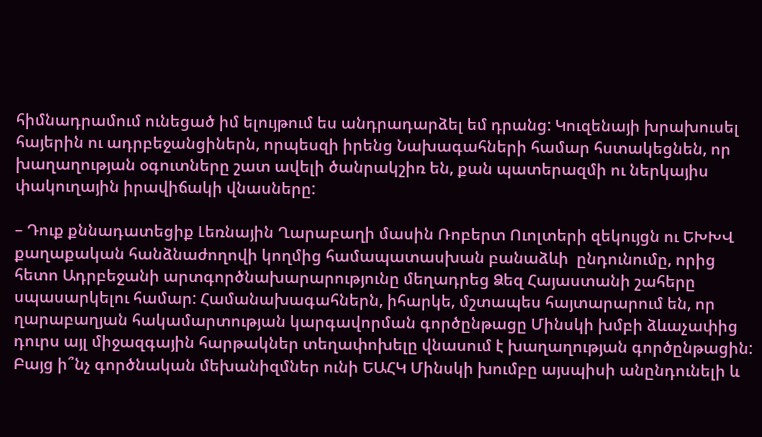հիմնադրամում ունեցած իմ ելույթում ես անդրադարձել եմ դրանց: Կուզենայի խրախուսել հայերին ու ադրբեջանցիներն, որպեսզի իրենց Նախագահների համար հստակեցնեն, որ խաղաղության օգուտները շատ ավելի ծանրակշիռ են, քան պատերազմի ու ներկայիս փակուղային իրավիճակի վնասները:

– Դուք քննադատեցիք Լեռնային Ղարաբաղի մասին Ռոբերտ Ուոլտերի զեկույցն ու ԵԽԽՎ քաղաքական հանձնաժողովի կողմից համապատասխան բանաձևի  ընդունումը, որից հետո Ադրբեջանի արտգործնախարարությունը մեղադրեց Ձեզ Հայաստանի շահերը սպասարկելու համար: Համանախագահներն, իհարկե, մշտապես հայտարարում են, որ ղարաբաղյան հակամարտության կարգավորման գործընթացը Մինսկի խմբի ձևաչափից դուրս այլ միջազգային հարթակներ տեղափոխելը վնասում է խաղաղության գործընթացին: Բայց ի՞նչ գործնական մեխանիզմներ ունի ԵԱՀԿ Մինսկի խումբը այսպիսի անընդունելի և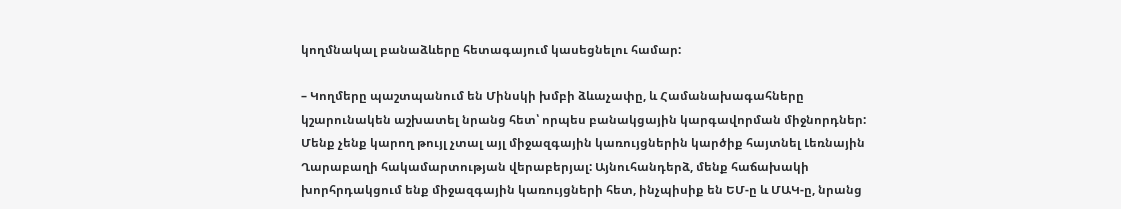կողմնակալ բանաձևերը հետագայում կասեցնելու համար:

– Կողմերը պաշտպանում են Մինսկի խմբի ձևաչափը, և Համանախագահները կշարունակեն աշխատել նրանց հետ՝ որպես բանակցային կարգավորման միջնորդներ: Մենք չենք կարող թույլ չտալ այլ միջազգային կառույցներին կարծիք հայտնել Լեռնային Ղարաբաղի հակամարտության վերաբերյալ: Այնուհանդերձ, մենք հաճախակի խորհրդակցում ենք միջազգային կառույցների հետ, ինչպիսիք են ԵՄ-ը և ՄԱԿ-ը, նրանց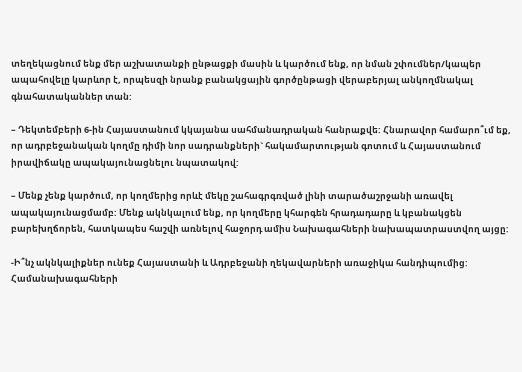տեղեկացնում ենք մեր աշխատանքի ընթացքի մասին և կարծում ենք, որ նման շփումներ/կապեր ապահովելը կարևոր է, որպեսզի նրանք բանակցային գործընթացի վերաբերյալ անկողմնակալ գնահատականներ տան:

– Դեկտեմբերի 6-ին Հայաստանում կկայանա սահմանադրական հանրաքվե: Հնարավոր համարո՞ւմ եք, որ ադրբեջանական կողմը դիմի նոր սադրանքների` հակամարտության գոտում և Հայաստանում իրավիճակը ապակայունացնելու նպատակով:

– Մենք չենք կարծում, որ կողմերից որևէ մեկը շահագրգռված լինի տարածաշրջանի առավել ապակայունացմամբ: Մենք ակնկալում ենք, որ կողմերը կհարգեն հրադադարը և կբանակցեն բարեխղճորեն, հատկապես հաշվի առնելով հաջորդ ամիս Նախագահների նախապատրաստվող այցը:

-Ի՞նչ ակնկալիքներ ունեք Հայաստանի և Ադրբեջանի ղեկավարների առաջիկա հանդիպումից: Համանախագահների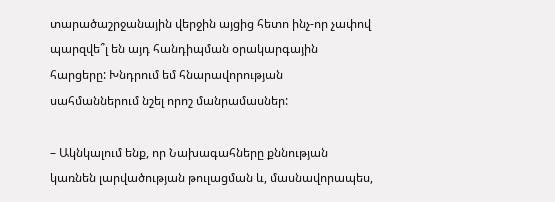տարածաշրջանային վերջին այցից հետո ինչ-որ չափով պարզվե՞լ են այդ հանդիպման օրակարգային հարցերը: Խնդրում եմ հնարավորության սահմաններում նշել որոշ մանրամասներ:

– Ակնկալում ենք, որ Նախագահները քննության կառնեն լարվածության թուլացման և, մասնավորապես,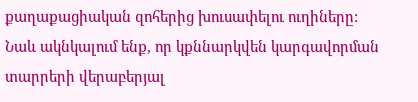քաղաքացիական զոհերից խուսափելու ուղիները:  Նաև ակնկալում ենք, որ կքննարկվեն կարգավորման տարրերի վերաբերյալ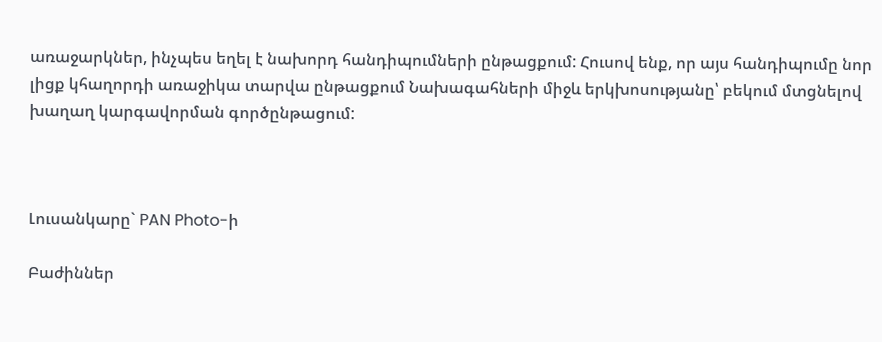առաջարկներ, ինչպես եղել է նախորդ հանդիպումների ընթացքում: Հուսով ենք, որ այս հանդիպումը նոր լիցք կհաղորդի առաջիկա տարվա ընթացքում Նախագահների միջև երկխոսությանը՝ բեկում մտցնելով խաղաղ կարգավորման գործընթացում:



Լուսանկարը` PAN Photo-ի

Բաժիններ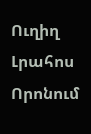Ուղիղ
Լրահոս
Որոնում